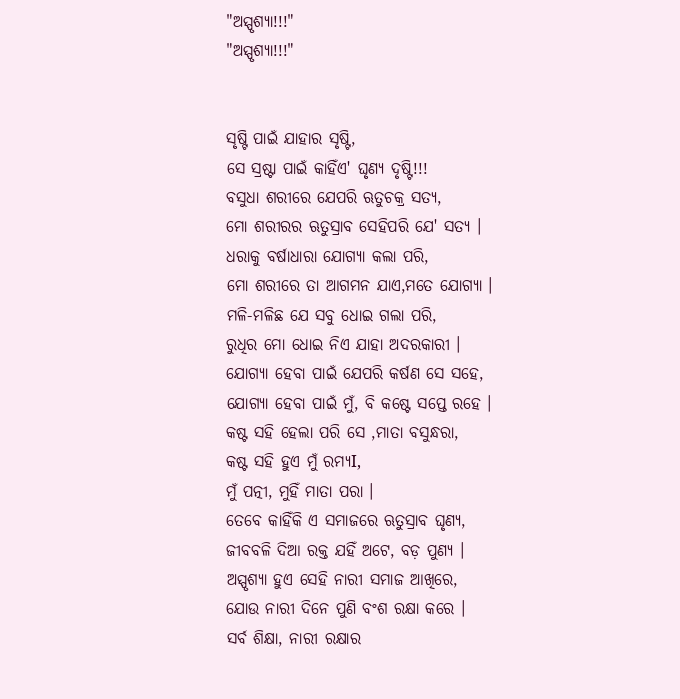"ଅସ୍ପୃଶ୍ୟା!!!"
"ଅସ୍ପୃଶ୍ୟା!!!"


ସୃଷ୍ଟି ପାଇଁ ଯାହାର ସୃଷ୍ଟି,
ସେ ସ୍ରଷ୍ଟା ପାଇଁ କାହିଁଏ' ଘୃଣ୍ୟ ଦୃଷ୍ଟି!!!
ବସୁଧା ଶରୀରେ ଯେପରି ଋତୁଚକ୍ର ସତ୍ୟ,
ମୋ ଶରୀରର ଋତୁସ୍ରାବ ସେହିପରି ଯେ' ସତ୍ୟ ।
ଧରାକୁ ବର୍ଷାଧାରା ଯୋଗ୍ୟା କଲା ପରି,
ମୋ ଶରୀରେ ତା ଆଗମନ ଯାଏ,ମତେ ଯୋଗ୍ୟା ।
ମଳି-ମଳିଛ ଯେ ସବୁ ଧୋଇ ଗଲା ପରି,
ରୁଧିର ମୋ ଧୋଇ ନିଏ ଯାହା ଅଦରକାରୀ ।
ଯୋଗ୍ୟା ହେବା ପାଇଁ ଯେପରି କର୍ଷଣ ସେ ସହେ,
ଯୋଗ୍ୟା ହେବା ପାଇଁ ମୁଁ, ବି କଷ୍ଟେ ସପ୍ତେ ରହେ ।
କଷ୍ଟ ସହି ହେଲା ପରି ସେ ,ମାତା ବସୁନ୍ଧରା,
କଷ୍ଟ ସହି ହୁଏ ମୁଁ ରମ୍ୟI,
ମୁଁ ପତ୍ନୀ, ମୁହିଁ ମାତା ପରା ।
ତେବେ କାହିଁକି ଏ ସମାଜରେ ଋତୁସ୍ରାବ ଘୃଣ୍ୟ,
ଜୀବବଳି ଦିଆ ରକ୍ତ ଯହିଁ ଅଟେ, ବଡ଼ ପୁଣ୍ୟ ।
ଅସ୍ପୃଶ୍ୟା ହୁଏ ସେହି ନାରୀ ସମାଜ ଆଖିରେ,
ଯୋଉ ନାରୀ ଦିନେ ପୁଣି ବଂଶ ରକ୍ଷା କରେ ।
ସର୍ବ ଶିକ୍ଷା, ନାରୀ ରକ୍ଷାର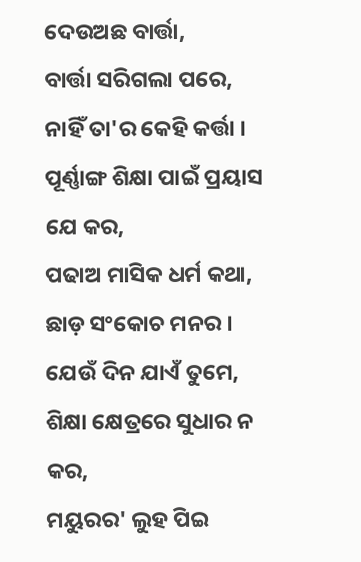ଦେଉଅଛ ବାର୍ତ୍ତା,
ବାର୍ତ୍ତା ସରିଗଲା ପରେ, ନାହିଁ ତା'ର କେହି କର୍ତ୍ତା ।
ପୂର୍ଣ୍ଣାଙ୍ଗ ଶିକ୍ଷା ପାଇଁ ପ୍ରୟାସ ଯେ କର,
ପଢାଅ ମାସିକ ଧର୍ମ କଥା, ଛାଡ଼ ସଂକୋଚ ମନର ।
ଯେଉଁ ଦିନ ଯାଏଁ ତୁମେ, ଶିକ୍ଷା କ୍ଷେତ୍ରରେ ସୁଧାର ନ କର,
ମୟୁରର' ଲୁହ ପିଇ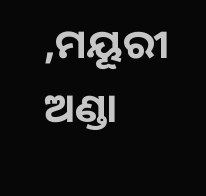,ମୟୂରୀ ଅଣ୍ଡା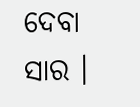ଦେବା ସାର ।